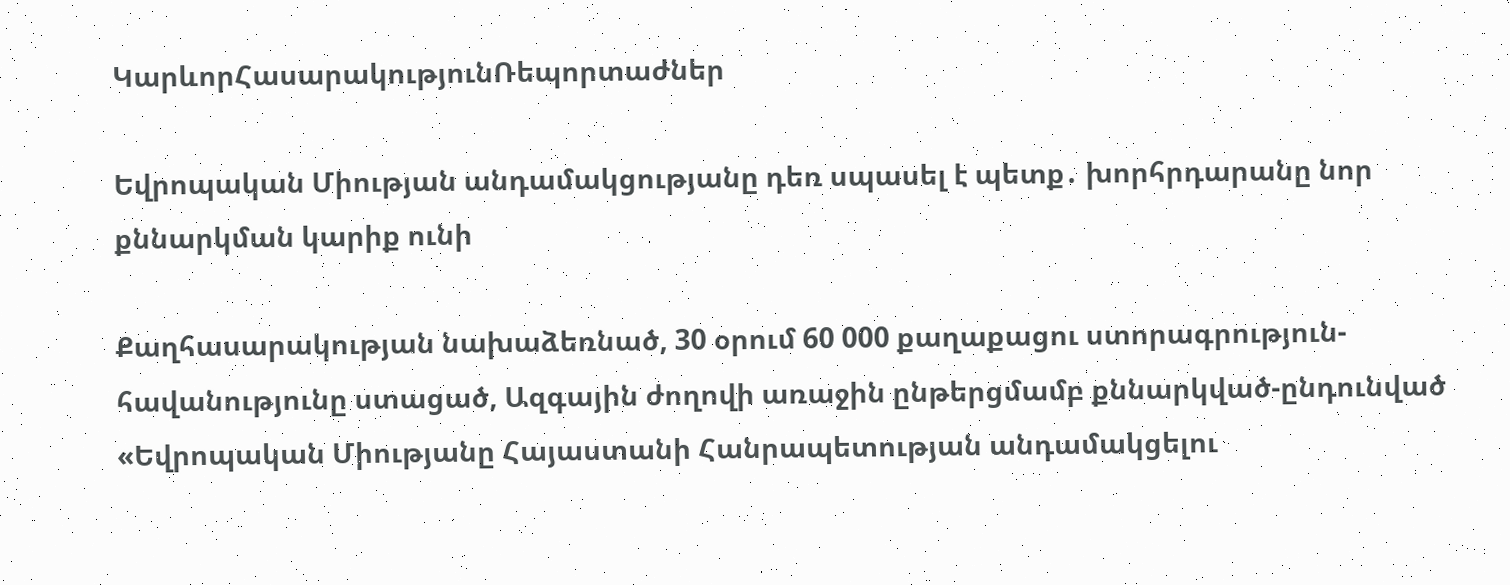ԿարևորՀասարակությունՌեպորտաժներ

Եվրոպական Միության անդամակցությանը դեռ սպասել է պետք․ խորհրդարանը նոր քննարկման կարիք ունի

Քաղհասարակության նախաձեռնած, 30 օրում 60 000 քաղաքացու ստորագրություն- հավանությունը ստացած, Ազգային ժողովի առաջին ընթերցմամբ քննարկված-ընդունված «Եվրոպական Միությանը Հայաստանի Հանրապետության անդամակցելու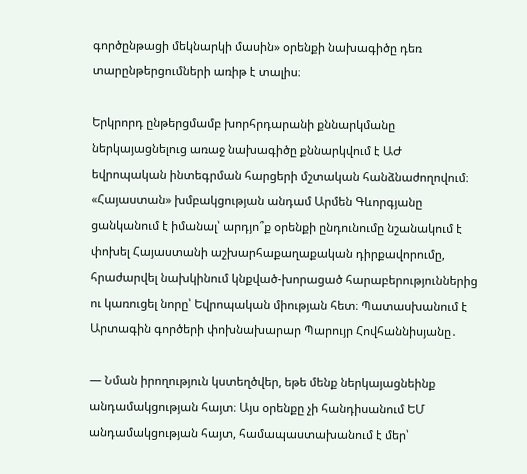գործընթացի մեկնարկի մասին» օրենքի նախագիծը դեռ տարընթերցումների առիթ է տալիս։

Երկրորդ ընթերցմամբ խորհրդարանի քննարկմանը ներկայացնելուց առաջ նախագիծը քննարկվում է ԱԺ եվրոպական ինտեգրման հարցերի մշտական հանձնաժողովում։ «Հայաստան» խմբակցության անդամ Արմեն Գևորգյանը ցանկանում է իմանալ՝ արդյո՞ք օրենքի ընդունումը նշանակում է փոխել Հայաստանի աշխարհաքաղաքական դիրքավորումը, հրաժարվել նախկինում կնքված-խորացած հարաբերություններից ու կառուցել նորը՝ Եվրոպական միության հետ։ Պատասխանում է Արտագին գործերի փոխնախարար Պարույր Հովհաննիսյանը․

— Նման իրողություն կստեղծվեր, եթե մենք ներկայացնեինք անդամակցության հայտ։ Այս օրենքը չի հանդիսանում ԵՄ անդամակցության հայտ, համապաստախանում է մեր՝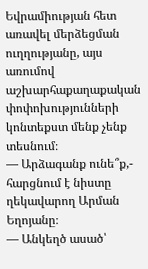Եվրամիության հետ առավել մերձեցման ուղղությանը, այս առումով աշխարհաքաղաքական փոփոխությունների կոնտեքստ մենք չենք տեսնում։
— Արձագանք ունե՞ք,- հարցնում է նիստը ղեկավարող Արման Եղոյանը։
— Անկեղծ ասած՝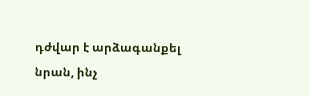դժվար է արձագանքել նրան, ինչ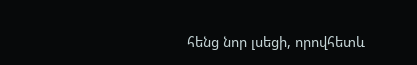հենց նոր լսեցի, որովհետև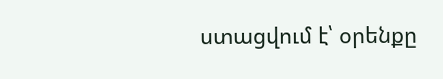ստացվում է՝ օրենքը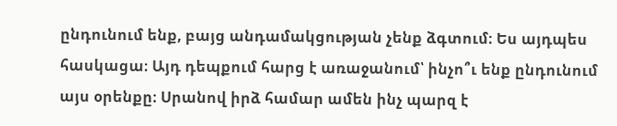ընդունում ենք, բայց անդամակցության չենք ձգտում։ Ես այդպես հասկացա։ Այդ դեպքում հարց է առաջանում՝ ինչո՞ւ ենք ընդունում այս օրենքը։ Սրանով իրձ համար ամեն ինչ պարզ է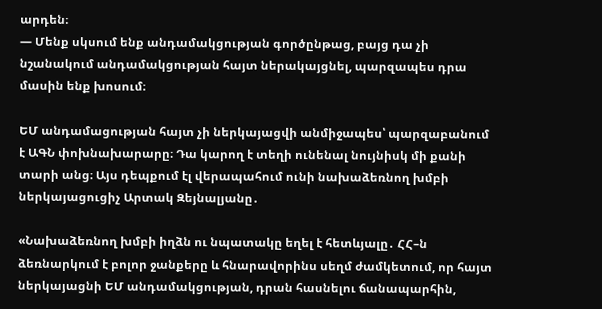արդեն։
— Մենք սկսում ենք անդամակցության գործընթաց, բայց դա չի նշանակում անդամակցության հայտ ներակայցնել, պարզապես դրա մասին ենք խոսում։

ԵՄ անդամացության հայտ չի ներկայացվի անմիջապես՝ պարզաբանում է ԱԳՆ փոխնախարարը։ Դա կարող է տեղի ունենալ նույնիսկ մի քանի տարի անց։ Այս դեպքում էլ վերապահում ունի նախաձեռնող խմբի ներկայացուցիչ Արտակ Զեյնալյանը․

«Նախաձեռնող խմբի իղձն ու նպատակը եղել է հետևյալը․ ՀՀ–ն ձեռնարկում է բոլոր ջանքերը և հնարավորինս սեղմ ժամկետում, որ հայտ ներկայացնի ԵՄ անդամակցության, դրան հասնելու ճանապարհին,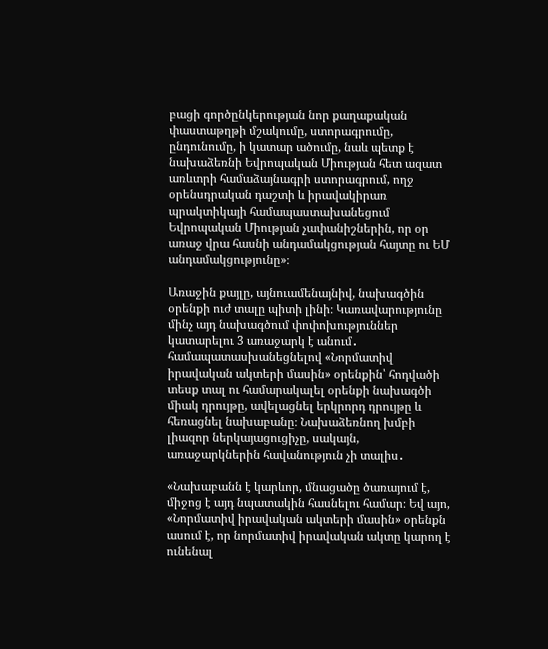բացի գործընկերության նոր քաղաքական փաստաթղթի մշակումը, ստորագրումը, ընդունումը, ի կատար ածումը, նաև պետք է նախաձեռնի Եվրոպական Միության հետ ազատ առևտրի համաձայնագրի ստորագրում, ողջ օրենսդրական դաշտի և իրավակիրառ պրակտիկայի համապաստախանեցում Եվրոպական Միության չափանիշներին, որ օր առաջ վրա հասնի անդամակցության հայտը ու ԵՄ անդամակցությունը»։

Առաջին քայլը, այնուամենայնիվ, նախագծին օրենքի ուժ տալը պիտի լինի։ Կառավարությունը մինչ այդ նախագծում փոփոխություններ կատարելու 3 առաջարկ է անում․ համապատասխանեցնելով «Նորմատիվ իրավական ակտերի մասին» օրենքին՝ հոդվածի տեսք տալ ու համարակալել օրենքի նախագծի միակ դրույթը, ավելացնել երկրորդ դրույթը և հեռացնել նախաբանը։ Նախաձեռնող խմբի լիազոր ներկայացուցիչը, սակայն, առաջարկներին հավանություն չի տալիս․

«Նախաբանն է կարևոր, մնացածը ծառայում է, միջոց է այդ նպատակին հասնելու համար։ Եվ այո, «Նորմատիվ իրավական ակտերի մասին» օրենքն ասում է, որ նորմատիվ իրավական ակտը կարող է ունենալ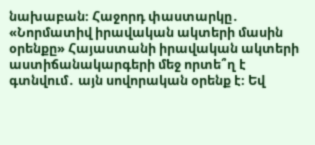նախաբան։ Հաջորդ փաստարկը․ «Նորմատիվ իրավական ակտերի մասին օրենքը» Հայաստանի իրավական ակտերի աստիճանակարգերի մեջ որտե՞ղ է գտնվում․ այն սովորական օրենք է։ Եվ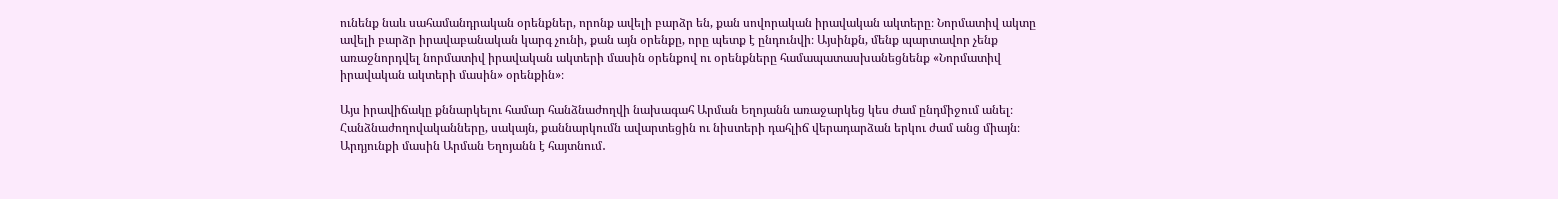ունենք նաև սահամանդրական օրենքներ, որոնք ավելի բարձր են, քան սովորական իրավական ակտերը։ Նորմատիվ ակտը ավելի բարձր իրավաբանական կարգ չունի, քան այն օրենքը, որը պետք է ընդունվի։ Այսինքն, մենք պարտավոր չենք առաջնորդվել նորմատիվ իրավական ակտերի մասին օրենքով ու օրենքները համապատասխանեցնենք «Նորմատիվ իրավական ակտերի մասին» օրենքին»։

Այս իրավիճակը քննարկելու համար հանձնաժողվի նախագահ Արման Եղոյանն առաջարկեց կես ժամ ընդմիջում անել։ Հանձնաժողովականները, սակայն, քաննարկումն ավարտեցին ու նիստերի դահլիճ վերադարձան երկու ժամ անց միայն։ Արդյունքի մասին Արման Եղոյանն է հայտնում․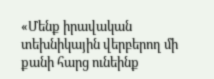«Մենք իրավական տեխնիկային վերբերող մի քանի հարց ունեինք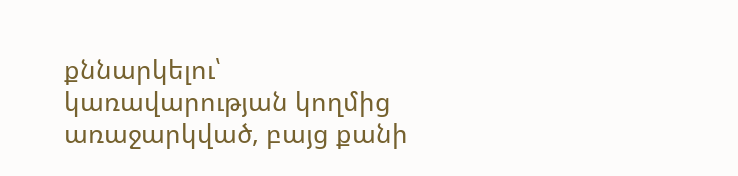քննարկելու՝ կառավարության կողմից առաջարկված, բայց քանի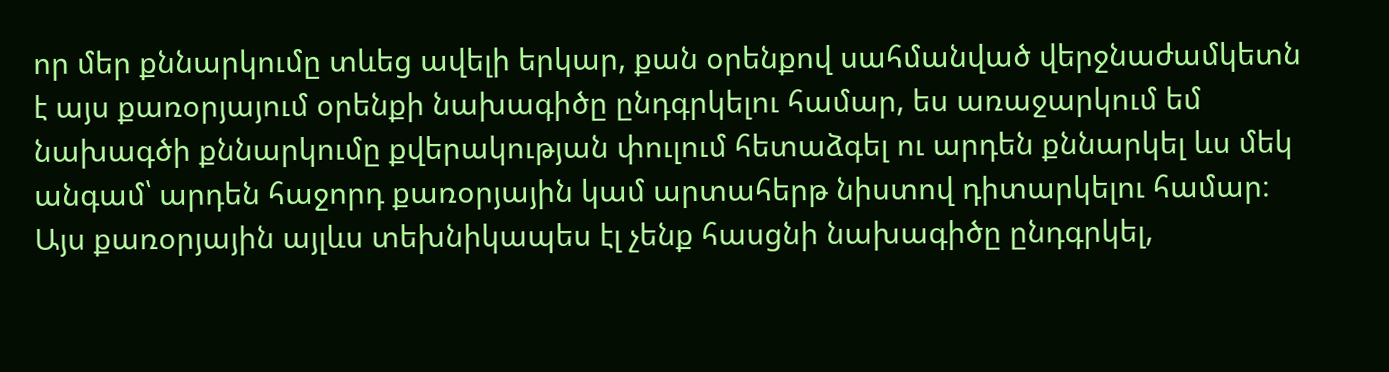որ մեր քննարկումը տևեց ավելի երկար, քան օրենքով սահմանված վերջնաժամկետն է այս քառօրյայում օրենքի նախագիծը ընդգրկելու համար, ես առաջարկում եմ նախագծի քննարկումը քվերակության փուլում հետաձգել ու արդեն քննարկել ևս մեկ անգամ՝ արդեն հաջորդ քառօրյային կամ արտահերթ նիստով դիտարկելու համար։ Այս քառօրյային այլևս տեխնիկապես էլ չենք հասցնի նախագիծը ընդգրկել,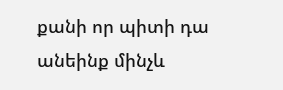քանի որ պիտի դա անեինք մինչև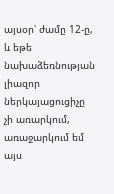այսօր՝ ժամը 12-ը, և եթե նախաձեռնության լիազոր ներկայացուցիչը չի առարկում, առաջարկում եմ այս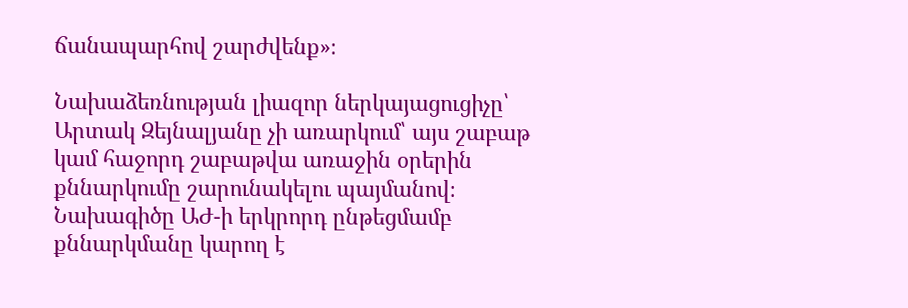ճանապարհով շարժվենք»։

Նախաձեռնության լիազոր ներկայացուցիչը՝ Արտակ Զեյնալյանը չի առարկում՝ այս շաբաթ կամ հաջորդ շաբաթվա առաջին օրերին քննարկումը շարունակելու պայմանով։ Նախագիծը ԱԺ-ի երկրորդ ընթեցմամբ քննարկմանը կարող է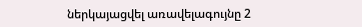ներկայացվել առավելագույնը 2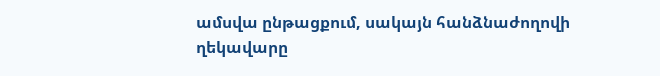ամսվա ընթացքում, սակայն հանձնաժողովի ղեկավարը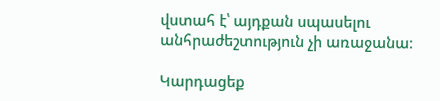վստահ է՝ այդքան սպասելու անհրաժեշտություն չի առաջանա։

Կարդացեք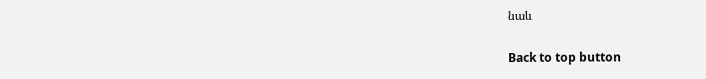նաև

Back to top button